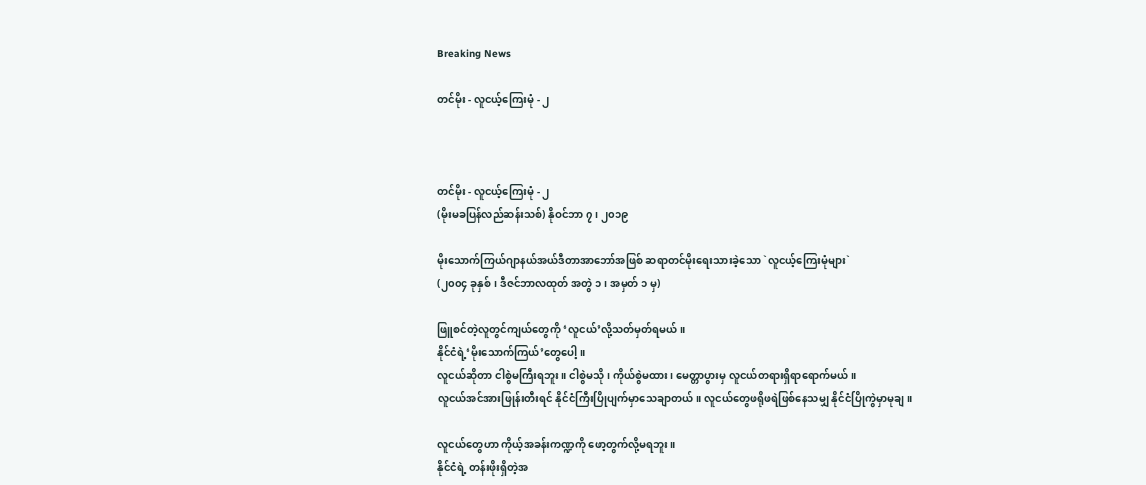Breaking News

တင်မိုး - လူငယ့်ကြေးမုံ - ၂



တင်မိုး - လူငယ့်ကြေးမုံ - ၂
(မိုးမခပြန်လည်ဆန်းသစ်) နိုဝင်ဘာ ၇၊ ၂၀၁၉

မိုးသောက်ကြယ်ဂျာနယ်အယ်ဒီတာအာဘော်အဖြစ် ဆရာတင်မိုးရေးသားခဲ့သော `လူငယ့်ကြေးမုံများ`
(၂၀၀၄ ခုနှစ်၊ ဒီဇင်ဘာလထုတ် အတွဲ ၁၊ အမှတ် ၁ မှ)

ဖြူစင်တဲ့လူတွင်ကျယ်တွေကို ‘လူငယ်’လို့သတ်မှတ်ရမယ်။
နိုင်ငံရဲ့‘မိုးသောက်ကြယ်’တွေပေါ့။
လူငယ်ဆိုတာ ငါစွဲမကြီးရဘူး။ ငါစွဲမသို၊ ကိုယ်စွဲမထား၊ မေတ္တာပွားမှ လူငယ်တရားရှိရာရောက်မယ်။
လူငယ်အင်အားဖြုန်းတီးရင် နိုင်ငံကြီးပြိုပျက်မှာသေချာတယ်။ လူငယ်တွေဖရိုဖရဲဖြစ်နေသမျှ နိုင်ငံပြိုကွဲမှာမုချ။

လူငယ်တွေဟာ ကိုယ့်အခန်းကဏ္ဍကို ဖော့တွက်လို့မရဘူး။
နိုင်ငံရဲ့ တန်းဖိုးရှိတဲ့အ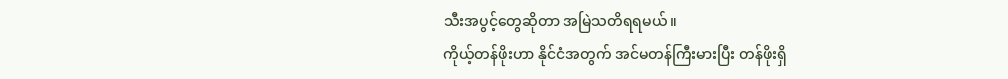သီးအပွင့်တွေဆိုတာ အမြဲသတိရရမယ်။
ကိုယ့်တန်ဖိုးဟာ နိုင်ငံအတွက် အင်မတန်ကြီးမားပြီး တန်ဖိုးရှိ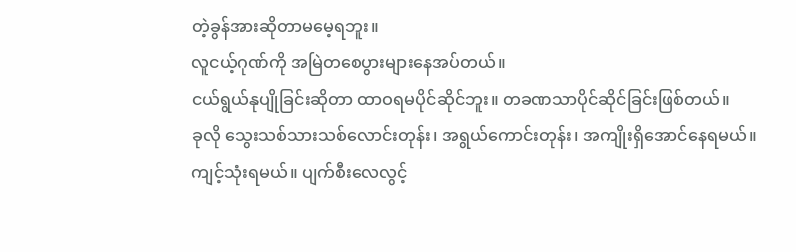တဲ့ခွန်အားဆိုတာမမေ့ရဘူး။
လူငယ့်ဂုဏ်ကို အမြဲတစေပွားများနေအပ်တယ်။
ငယ်ရွယ်နုပျိုခြင်းဆိုတာ ထာဝရမပိုင်ဆိုင်ဘူး။ တခဏသာပိုင်ဆိုင်ခြင်းဖြစ်တယ်။
ခုလို သွေးသစ်သားသစ်လောင်းတုန်း၊ အရွယ်ကောင်းတုန်း၊ အကျိုးရှိအောင်နေရမယ်။ ကျင့်သုံးရမယ်။ ပျက်စီးလေလွင့်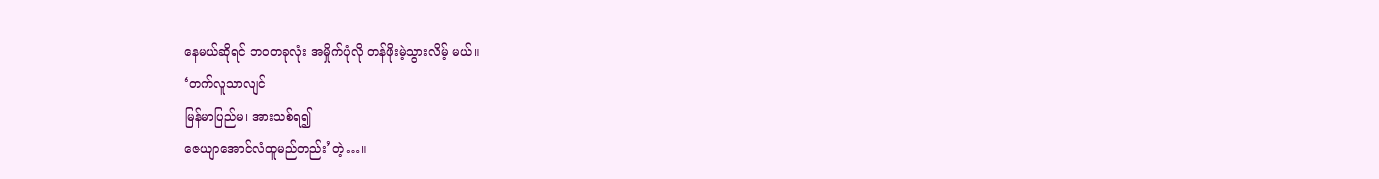နေမယ်ဆိုရင် ဘဝတခုလုံး အမှိုက်ပုံလို တန်ဖိုးမဲ့သွားလိမ့် မယ်။
‘တက်လူသာလျင်
မြန်မာပြည်မ၊ အားသစ်ရ၍
ဇေယျာအောင်လံထူမည်တည်း’တဲ့…။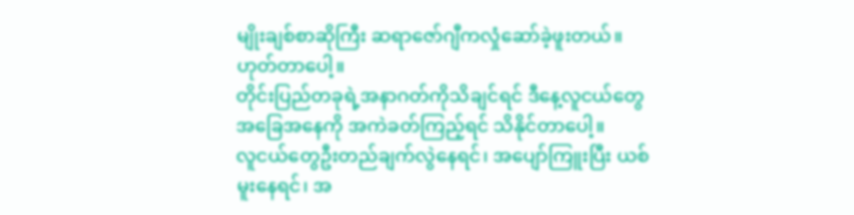မျိုးချစ်စာဆိုကြီး ဆရာဇော်ဂျီကလှုံဆော်ခဲ့ဖူးတယ်။
ဟုတ်တာပေါ့။
တိုင်းပြည်တခုရဲ့အနာဂတ်ကိုသိချင်ရင် ဒီနေ့လူငယ်တွေအခြေအနေကို အကဲခတ်ကြည့်ရင် သိနိုင်တာပေါ့။
လူငယ်တွေဦးတည်ချက်လွဲနေရင်၊ အပျော်ကြူးပြီး ယစ်မူးနေရင်၊ အ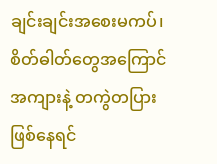ချင်းချင်းအစေးမကပ်၊ စိတ်ဓါတ်တွေအကြောင်အကျားနဲ့ တကွဲတပြားဖြစ်နေရင်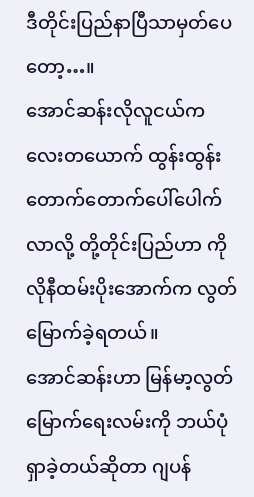ဒီတိုင်းပြည်နာပြီသာမှတ်ပေတော့…။
အောင်ဆန်းလိုလူငယ်ကလေးတယောက် ထွန်းထွန်းတောက်တောက်ပေါ်ပေါက်လာလို့ တို့တိုင်းပြည်ဟာ ကိုလိုနီထမ်းပိုးအောက်က လွတ်မြောက်ခဲ့ရတယ်။
အောင်ဆန်းဟာ မြန်မာ့လွတ်မြောက်ရေးလမ်းကို ဘယ်ပုံရှာခဲ့တယ်ဆိုတာ ဂျပန်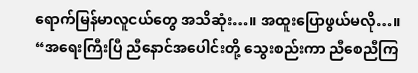ရောက်မြန်မာလူငယ်တွေ အသိဆုံး…။ အထူးပြောဖွယ်မလို…။
“အရေးကြီးပြီ ညီနောင်အပေါင်းတို့ သွေးစည်းကာ ညီစေညီကြ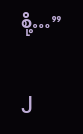စို့…”

၂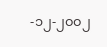-၁၂-၂၀၀၂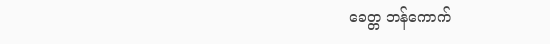ခေတ္တ ဘန်ကောက်